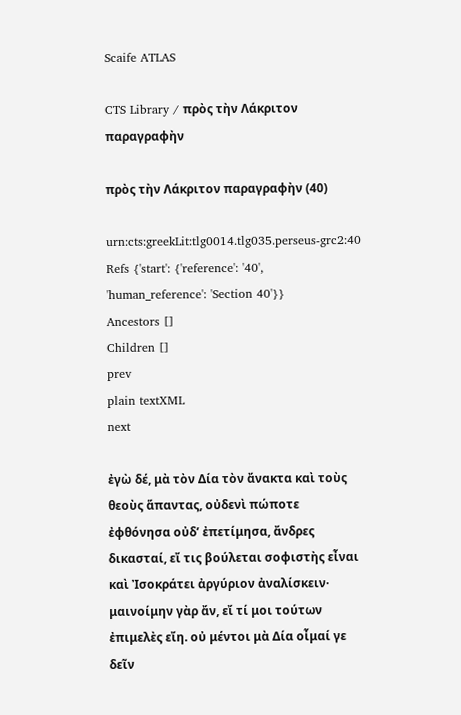Scaife ATLAS

CTS Library / πρὸς τὴν Λάκριτον παραγραφὴν

πρὸς τὴν Λάκριτον παραγραφὴν (40)

urn:cts:greekLit:tlg0014.tlg035.perseus-grc2:40
Refs {'start': {'reference': '40', 'human_reference': 'Section 40'}}
Ancestors []
Children []
prev
plain textXML
next

ἐγὼ δέ, μὰ τὸν Δία τὸν ἄνακτα καὶ τοὺς θεοὺς ἅπαντας, οὐδενὶ πώποτε ἐφθόνησα οὐδʼ ἐπετίμησα, ἄνδρες δικασταί, εἴ τις βούλεται σοφιστὴς εἶναι καὶ Ἰσοκράτει ἀργύριον ἀναλίσκειν· μαινοίμην γὰρ ἄν, εἴ τί μοι τούτων ἐπιμελὲς εἴη. οὐ μέντοι μὰ Δία οἶμαί γε δεῖν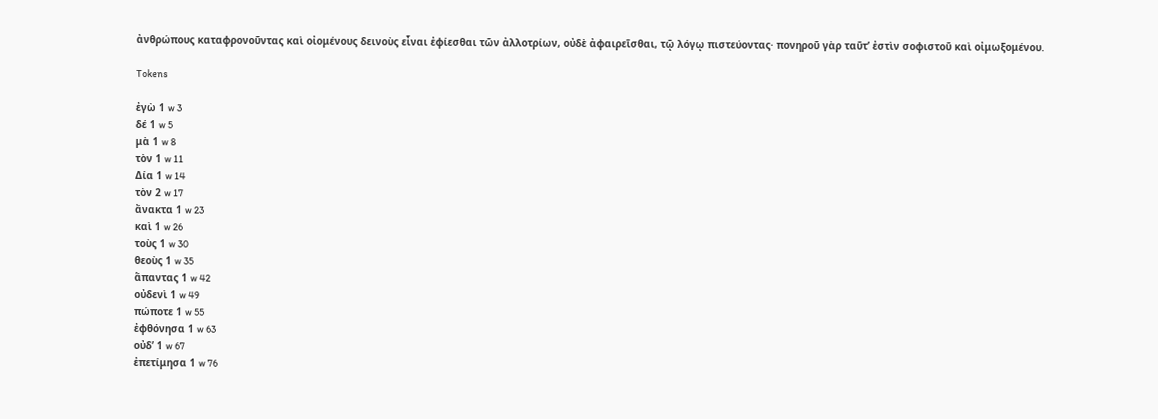ἀνθρώπους καταφρονοῦντας καὶ οἰομένους δεινοὺς εἶναι ἐφίεσθαι τῶν ἀλλοτρίων, οὐδὲ ἀφαιρεῖσθαι, τῷ λόγῳ πιστεύοντας· πονηροῦ γὰρ ταῦτʼ ἐστὶν σοφιστοῦ καὶ οἰμωξομένου.

Tokens

ἐγὼ 1 w 3
δέ 1 w 5
μὰ 1 w 8
τὸν 1 w 11
Δία 1 w 14
τὸν 2 w 17
ἄνακτα 1 w 23
καὶ 1 w 26
τοὺς 1 w 30
θεοὺς 1 w 35
ἅπαντας 1 w 42
οὐδενὶ 1 w 49
πώποτε 1 w 55
ἐφθόνησα 1 w 63
οὐδʼ 1 w 67
ἐπετίμησα 1 w 76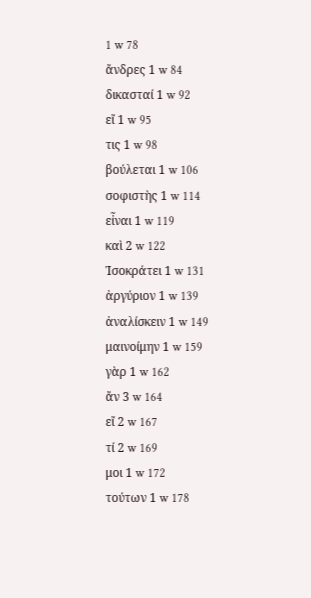1 w 78
ἄνδρες 1 w 84
δικασταί 1 w 92
εἴ 1 w 95
τις 1 w 98
βούλεται 1 w 106
σοφιστὴς 1 w 114
εἶναι 1 w 119
καὶ 2 w 122
Ἰσοκράτει 1 w 131
ἀργύριον 1 w 139
ἀναλίσκειν 1 w 149
μαινοίμην 1 w 159
γὰρ 1 w 162
ἄν 3 w 164
εἴ 2 w 167
τί 2 w 169
μοι 1 w 172
τούτων 1 w 178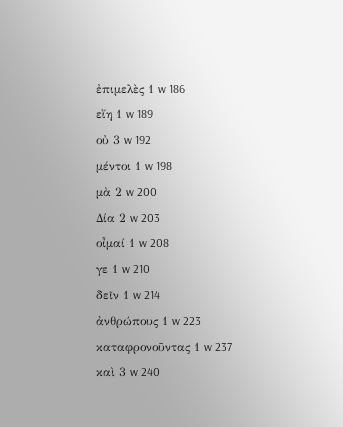ἐπιμελὲς 1 w 186
εἴη 1 w 189
οὐ 3 w 192
μέντοι 1 w 198
μὰ 2 w 200
Δία 2 w 203
οἶμαί 1 w 208
γε 1 w 210
δεῖν 1 w 214
ἀνθρώπους 1 w 223
καταφρονοῦντας 1 w 237
καὶ 3 w 240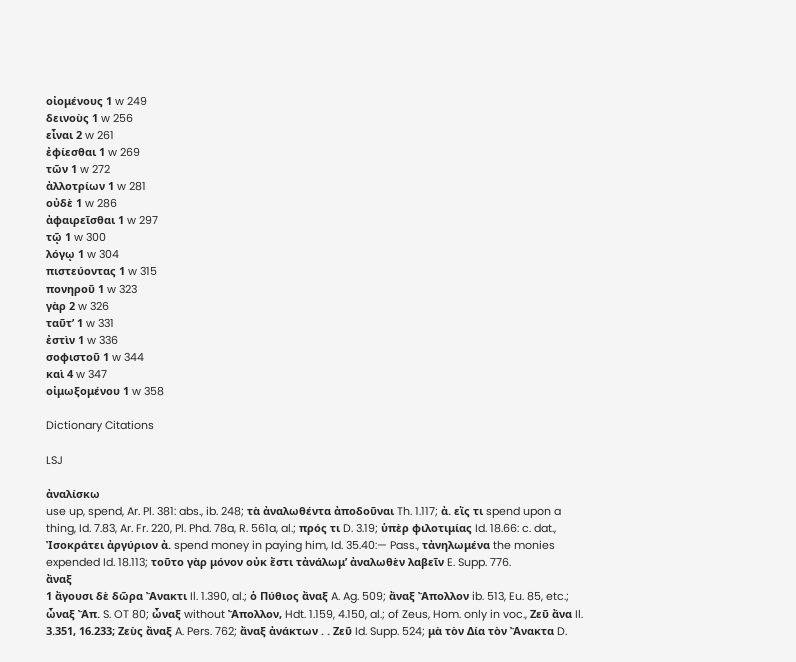οἰομένους 1 w 249
δεινοὺς 1 w 256
εἶναι 2 w 261
ἐφίεσθαι 1 w 269
τῶν 1 w 272
ἀλλοτρίων 1 w 281
οὐδὲ 1 w 286
ἀφαιρεῖσθαι 1 w 297
τῷ 1 w 300
λόγῳ 1 w 304
πιστεύοντας 1 w 315
πονηροῦ 1 w 323
γὰρ 2 w 326
ταῦτʼ 1 w 331
ἐστὶν 1 w 336
σοφιστοῦ 1 w 344
καὶ 4 w 347
οἰμωξομένου 1 w 358

Dictionary Citations

LSJ

ἀναλίσκω
use up, spend, Ar. Pl. 381: abs., ib. 248; τὰ ἀναλωθέντα ἀποδοῦναι Th. 1.117; ἀ. εἴς τι spend upon a thing, Id. 7.83, Ar. Fr. 220, Pl. Phd. 78a, R. 561a, al.; πρός τι D. 3.19; ὑπὲρ φιλοτιμίας Id. 18.66: c. dat., Ἰσοκράτει ἀργύριον ἀ. spend money in paying him, Id. 35.40:— Pass., τἀνηλωμένα the monies expended Id. 18.113; τοῦτο γὰρ μόνον οὐκ ἔστι τἀνάλωμʼ ἀναλωθὲν λαβεῖν E. Supp. 776.
ἄναξ
1 ἄγουσι δὲ δῶρα Ἄνακτι Il. 1.390, al.; ὁ Πύθιος ἄναξ A. Ag. 509; ἄναξ Ἄπολλον ib. 513, Eu. 85, etc.; ὦναξ Ἄπ. S. OT 80; ὦναξ without Ἄπολλον, Hdt. 1.159, 4.150, al.; of Zeus, Hom. only in voc., Ζεῦ ἄνα Il. 3.351, 16.233; Ζεὺς ἄναξ A. Pers. 762; ἄναξ ἀνάκτων . . Ζεῦ Id. Supp. 524; μὰ τὸν Δία τὸν Ἄνακτα D.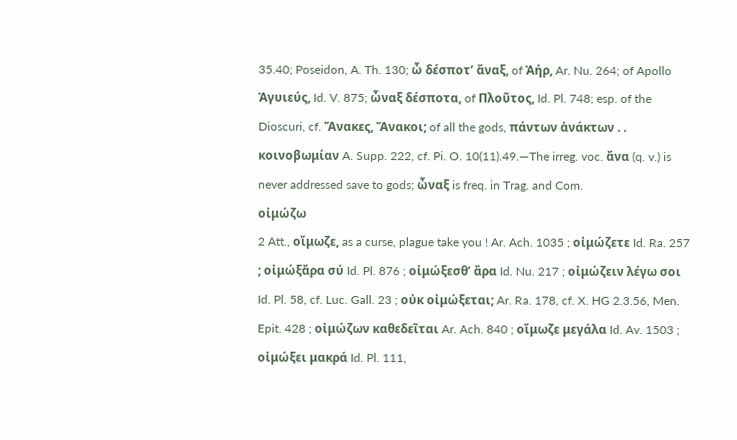35.40; Poseidon, A. Th. 130; ὦ δέσποτʼ ἄναξ, of Ἀήρ, Ar. Nu. 264; of Apollo Ἀγυιεύς, Id. V. 875; ὦναξ δέσποτα, of Πλοῦτος, Id. Pl. 748; esp. of the Dioscuri, cf. Ἄνακες, Ἄνακοι; of all the gods, πάντων ἀνάκτων . . κοινοβωμίαν A. Supp. 222, cf. Pi. O. 10(11).49.—The irreg. voc. ἄνα (q. v.) is never addressed save to gods; ὦναξ is freq. in Trag. and Com.
οἰμώζω
2 Att., οἴμωζε, as a curse, plague take you ! Ar. Ach. 1035 ; οἰμώζετε Id. Ra. 257 ; οἰμώξἄρα σύ Id. Pl. 876 ; οἰμώξεσθʼ ἄρα Id. Nu. 217 ; οἰμώζειν λέγω σοι Id. Pl. 58, cf. Luc. Gall. 23 ; οὐκ οἰμώξεται; Ar. Ra. 178, cf. X. HG 2.3.56, Men. Epit. 428 ; οἰμώζων καθεδεῖται Ar. Ach. 840 ; οἴμωζε μεγάλα Id. Av. 1503 ; οἰμώξει μακρά Id. Pl. 111,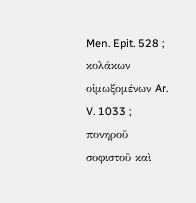Men. Epit. 528 ; κολάκων οἰμωξομένων Ar. V. 1033 ; πονηροῦ σοφιστοῦ καὶ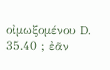οἰμωξομένου D. 35.40 ; ἐᾶν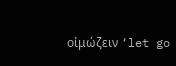οἰμώζειν ‘let go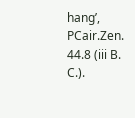hang’, PCair.Zen. 44.8 (iii B. C.).